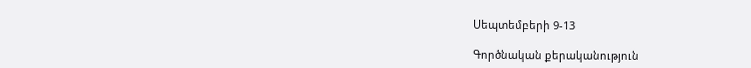Սեպտեմբերի 9-13

Գործնական քերականություն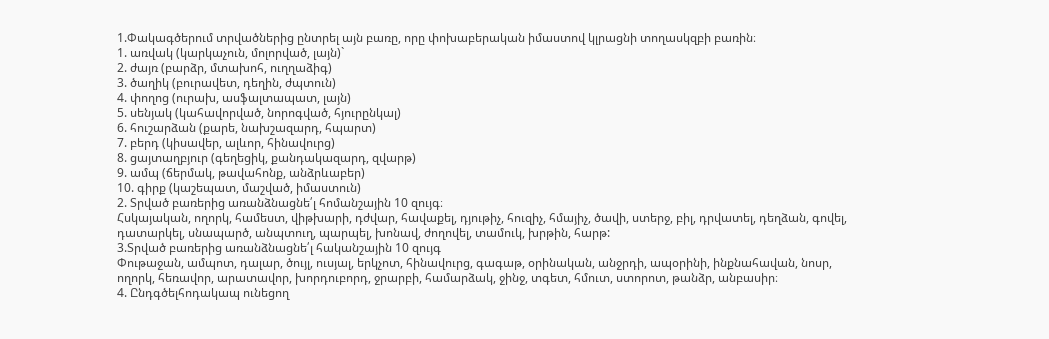1.Փակագծերում տրվածներից ընտրել այն բառը, որը փոխաբերական իմաստով կլրացնի տողասկզբի բառին։
1. առվակ (կարկաչուն, մոլորված, լայն)`
2. ժայռ (բարձր, մտախոհ, ուղղաձիգ)
3. ծաղիկ (բուրավետ, դեղին, ժպտուն)
4. փողոց (ուրախ, ասֆալտապատ, լայն)
5. սենյակ (կահավորված, նորոգված, հյուրընկալ)
6. հուշարձան (քարե, նախշազարդ, հպարտ)
7. բերդ (կիսավեր, ալևոր, հինավուրց)
8. ցայտաղբյուր (գեղեցիկ, քանդակազարդ, զվարթ)
9. ամպ (ճերմակ, թավահոնք, անձրևաբեր)
10. գիրք (կաշեպատ, մաշված, իմաստուն)
2. Տրված բառերից առանձնացնե՛լ հոմանշային 10 զույգ։
Հսկայական, ողորկ, համեստ, վիթխարի, դժվար, հավաքել, դյութիչ, հուզիչ, հմայիչ, ծավի, ստերջ, բիլ, դրվատել, դեղձան, գովել, դատարկել, սնապարծ, անպտուղ, պարպել, խոնավ, ժողովել, տամուկ, խրթին, հարթ:
3.Տրված բառերից առանձնացնե՛լ հականշային 10 զույգ
Փութաջան, ամպոտ, դալար, ծույլ, ուսյալ, երկչոտ, հինավուրց, գագաթ, օրինական, անջրդի, ապօրինի, ինքնահավան, նոսր, ողորկ, հեռավոր, արատավոր, խորդուբորդ, ջրարբի, համարձակ, ջինջ, տգետ, հմուտ, ստորոտ, թանձր, անբասիր։
4. Ընդգծելհոդակապ ունեցող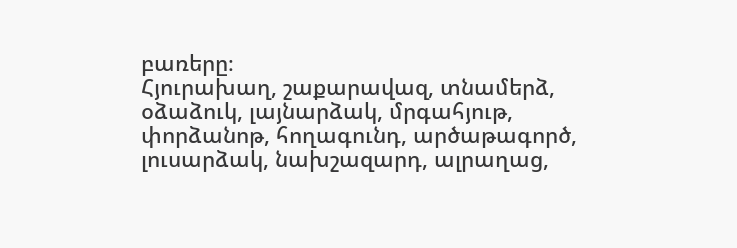բառերը։
Հյուրախաղ, շաքարավազ, տնամերձ, օձաձուկ, լայնարձակ, մրգահյութ, փորձանոթ, հողագունդ, արծաթագործ, լուսարձակ, նախշազարդ, ալրաղաց,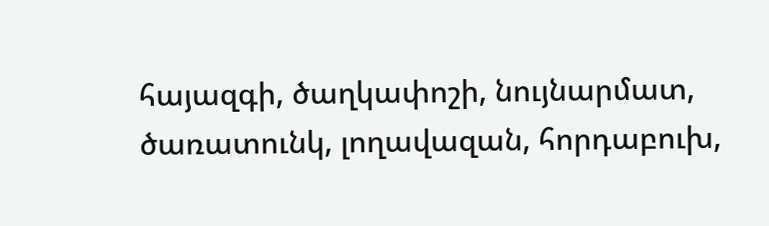հայազգի, ծաղկափոշի, նույնարմատ, ծառատունկ, լողավազան, հորդաբուխ,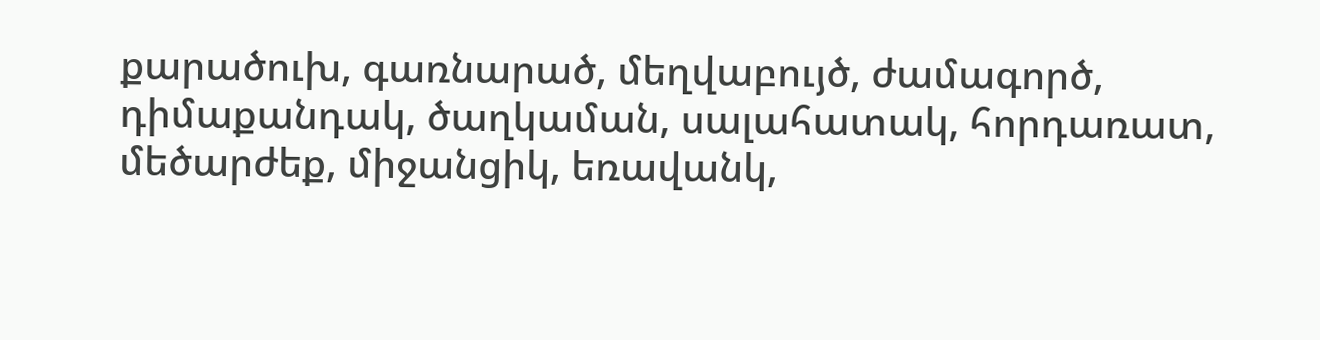քարածուխ, գառնարած, մեղվաբույծ, ժամագործ, դիմաքանդակ, ծաղկաման, սալահատակ, հորդառատ, մեծարժեք, միջանցիկ, եռավանկ,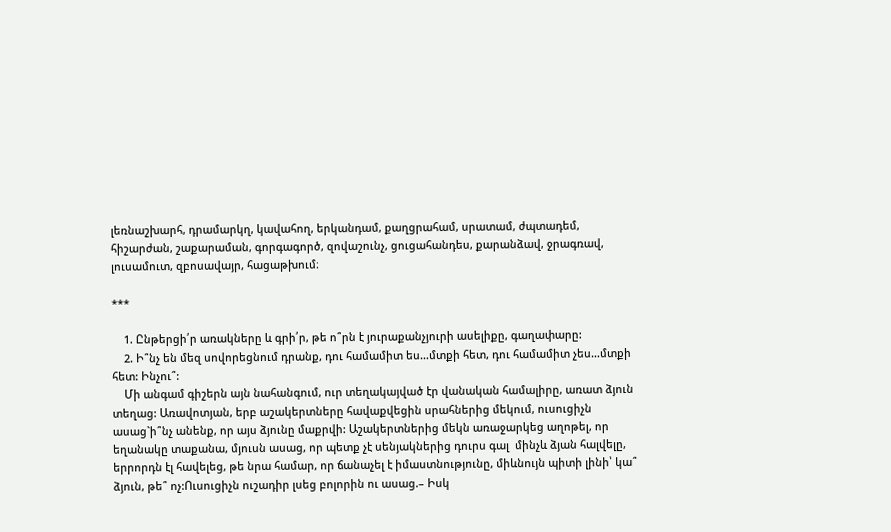լեռնաշխարհ, դրամարկղ, կավահող, երկանդամ, քաղցրահամ, սրատամ, ժպտադեմ,
հիշարժան, շաքարաման, գորգագործ, զովաշունչ, ցուցահանդես, քարանձավ, ջրագռավ, լուսամուտ, զբոսավայր, հացաթխում։

***

    1. Ընթերցի՛ր առակները և գրի՛ր, թե ո՞րն է յուրաքանչյուրի ասելիքը, գաղափարը:
    2. Ի՞նչ են մեզ սովորեցնում դրանք, դու համամիտ ես…մտքի հետ, դու համամիտ չես…մտքի հետ: Ինչու՞:
    Մի անգամ գիշերն այն նահանգում, ուր տեղակայված էր վանական համալիրը, առատ ձյուն տեղաց: Առավոտյան, երբ աշակերտները հավաքվեցին սրահներից մեկում, ուսուցիչն ասաց`ի՞նչ անենք, որ այս ձյունը մաքրվի: Աշակերտներից մեկն առաջարկեց աղոթել, որ եղանակը տաքանա, մյուսն ասաց, որ պետք չէ սենյակներից դուրս գալ  մինչև ձյան հալվելը, երրորդն էլ հավելեց, թե նրա համար, որ ճանաչել է իմաստնությունը, միևնույն պիտի լինի՝ կա՞ ձյուն, թե՞ ոչ:Ուսուցիչն ուշադիր լսեց բոլորին ու ասաց.– Իսկ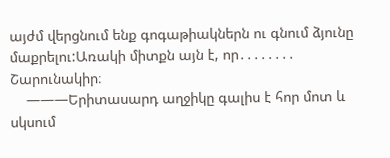այժմ վերցնում ենք գոգաթիակներն ու գնում ձյունը մաքրելու:Առակի միտքն այն է, որ․․․․․․․․ Շարունակիր։
    ———Երիտասարդ աղջիկը գալիս է հոր մոտ և սկսում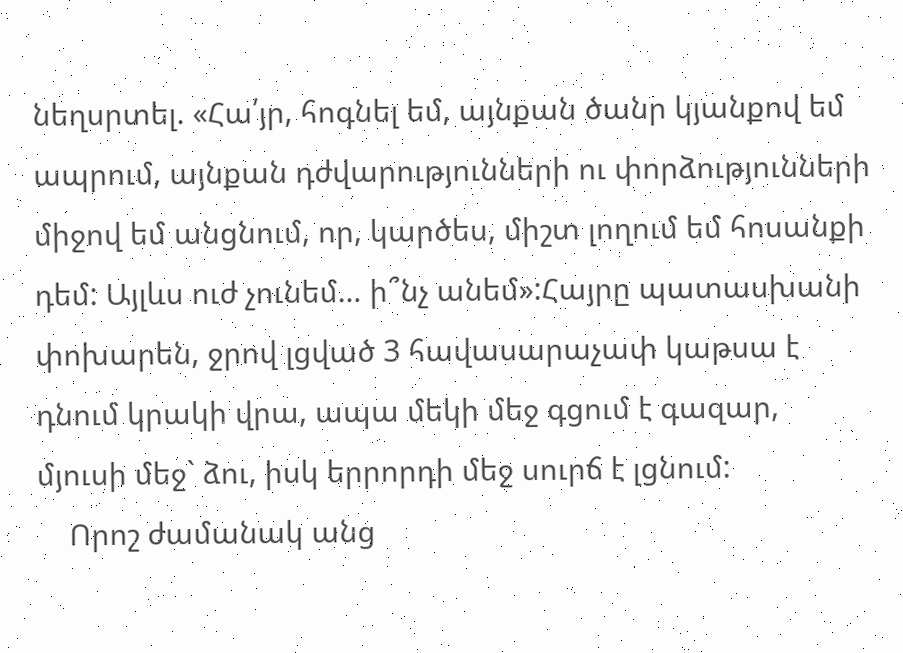նեղսրտել. «Հա՛յր, հոգնել եմ, այնքան ծանր կյանքով եմ ապրում, այնքան դժվարությունների ու փորձությունների միջով եմ անցնում, որ, կարծես, միշտ լողում եմ հոսանքի դեմ: Այլևս ուժ չունեմ… ի՞նչ անեմ»:Հայրը պատասխանի փոխարեն, ջրով լցված 3 հավասարաչափ կաթսա է դնում կրակի վրա, ապա մեկի մեջ գցում է գազար, մյուսի մեջ` ձու, իսկ երրորդի մեջ սուրճ է լցնում:
    Որոշ ժամանակ անց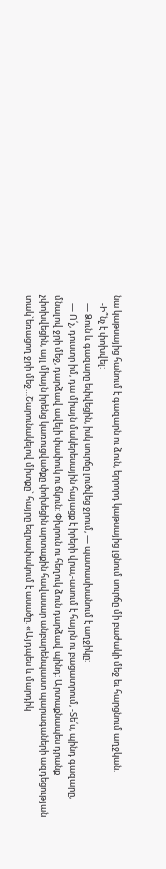նա կաթսայից հանում է գազարն ու ձուն, երրորդ կաթսայից լցնում սուրճը մի բաժակի մեջ եւ հարցնում աղջկան.
    -Ի՞նչ է փոխվել:
    — Ձուն և գազարը եփվեցին, իսկ սուրճը լուծվեց ջրում, — պատասխանում է աղջիկը:
    — Ո՛չ, դուստր իմ, դա միայն մակերեսային հայացք է իրերի վրա,-ասում է հայրն ու բացատրում, -Տե՛ս, պինդ գազարը, մնալով ջրի մեջ, դարձավ ավելի փափուկ ու ճկուն: Փխրուն ու հեղուկ ձուն դարձավ պինդ: Արտաքնապես դրանք չփոխվեցին, այլ միայն իրենց կառուցվածքը փոխեցին արտաքին հավասար անբարենպաստ պարագաների ազդեցության տակ`եռացող ջրի մեջ…Շարունակելով միտքը` հայրը եզրափակում է ասածը. «Այդպես և մարդիկ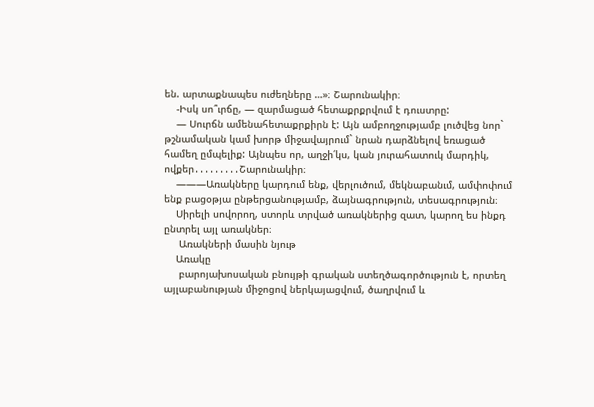են. արտաքնապես ուժեղները …»։ Շարունակիր։
    -Իսկ սո՞ւրճը, — զարմացած հետաքրքրվում է դուստրը:
    — Սուրճն ամենահետաքրքիրն է: Այն ամբողջությամբ լուծվեց նոր` թշնամական կամ խորթ միջավայրում` նրան դարձնելով եռացած համեղ ըմպելիք: Այնպես որ, աղջի՛կս, կան յուրահատուկ մարդիկ, ովքեր․․․․․․․․․Շարունակիր։
    ———Առակները կարդում ենք, վերլուծում, մեկնաբանւմ, ամփոփում ենք բացօթյա ընթերցանությամբ, ձայնագրություն, տեսագրություն։
    Սիրելի սովորող, ստորև տրված առակներից զատ, կարող ես ինքդ ընտրել այլ առակներ։
     Առակների մասին նյութ
    Առակը
     բարոյախոսական բնույթի գրական ստեղծագործություն է, որտեղ այլաբանության միջոցով ներկայացվում, ծաղրվում և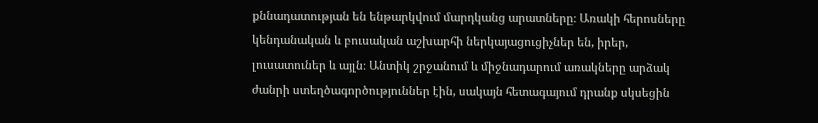քննադատության են ենթարկվում մարդկանց արատները։ Առակի հերոսները կենդանական և բուսական աշխարհի ներկայացուցիչներ են, իրեր, լուսատուներ և այլն։ Անտիկ շրջանում և միջնադարում առակները արձակ ժանրի ստեղծագործություններ էին, սակայն հետագայում դրանք սկսեցին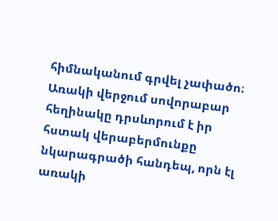հիմնականում գրվել չափածո։ Առակի վերջում սովորաբար հեղինակը դրսևորում է իր հստակ վերաբերմունքը նկարագրածի հանդեպ, որն էլ առակի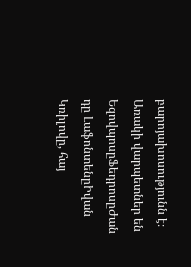բարոյախոսությունն է։ Առակի վարպետներ են  ԵզովպոսըՖեդրոսըԺան դը ԼաֆոնտենըԻվան Կռիլովը, հայ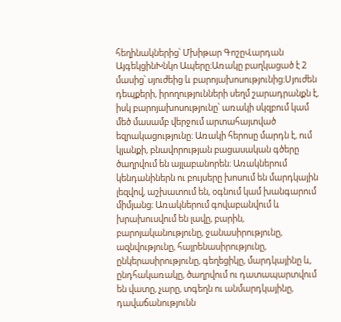հեղինակներից՝ Մխիթար ԳոշըՎարդան ԱյգեկցինԽնկո Ապերը։Առակը բաղկացած է 2 մասից՝ սյուժեից և բարոյախոսությունից։Սյուժեն դեպքերի, իրողությունների սեղմ շարադրանքն է, իսկ բարոյախոսությունը՝ առակի սկզբում կամ մեծ մասամբ վերջում արտահայտված եզրակացությունը։ Առակի հերոսը մարդն է, ում կյանքի, բնավորության բացասական գծերը ծաղրվում են այլաբանորեն։ Առակներում կենդանիներն ու բույսերը խոսում են մարդկային լեզվով, աշխատում են, օգնում կամ խանգարում միմյանց։ Առակներում գովաբանվում և խրախուսվում են լավը, բարին, բարոյականությունը, ջանասիրությունը, ազնվությունը, հայրենասիրությունը, ընկերասիրությունը, գեղեցիկը, մարդկայինը և, ընդհակառակը, ծաղրվում ու դատապարտվում են վատը, չարը, տգեղն ու անմարդկայինը, դավաճանությունն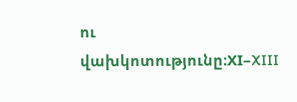ու վախկոտությունը։XI–XIII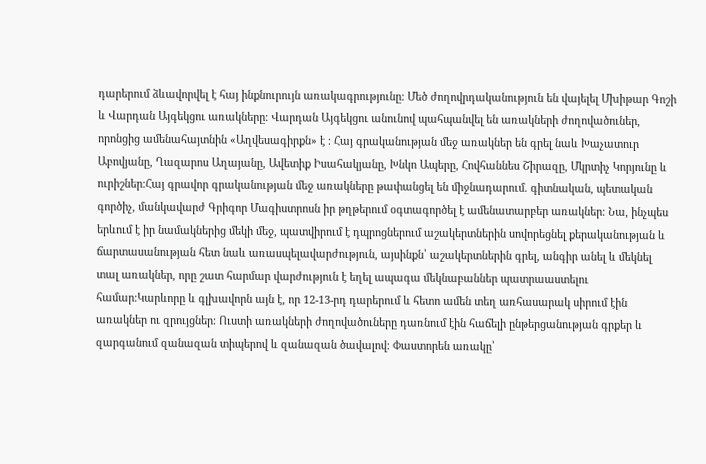դարերում ձևավորվել է հայ ինքնուրույն առակագրությունը։ Մեծ ժողովրդականություն են վայելել Մխիթար Գոշի և Վարդան Այգեկցու առակները։ Վարդան Այգեկցու անունով պահպանվել են առակների ժողովածուներ, որոնցից ամենահայտնին «Աղվեսագիրքն» է ։ Հայ գրականության մեջ առակներ են գրել նաև Խաչատուր Աբովյանը, Ղազարոս Աղայանը, Ավետիք Իսահակյանը, Խնկո Ապերը, Հովհաննես Շիրազը, Մկրտիչ Կորյունը և ուրիշներ։Հայ գրավոր գրականության մեջ առակները թափանցել են միջնադարում. գիտնական, պետական գործիչ, մանկավարժ Գրիգոր Մագիստրոսն իր թղթերում օգտագործել է ամենատարբեր առակներ։ Նա, ինչպես երևում է իր նամակներից մեկի մեջ, պատվիրում է դպրոցներում աշակերտներին սովորեցնել քերականության և ճարտասանության հետ նաև առասպելավարժություն, այսինքն՝ աշակերտներին գրել, անգիր անել և մեկնել տալ առակներ, որը շատ հարմար վարժություն է եղել ապագա մեկնաբաններ պատրաաստելու համար։Կարևորը և գլխավորն այն է, որ 12-13-րդ դարերում և հետո ամեն տեղ առհասարակ սիրում էին առակներ ու զրույցներ։ Ուստի առակների ժողովածուները դառնում էին հաճելի ընթերցանության գրքեր և զարգանում զանազան տիպերով և զանազան ծավալով։ Փաստորեն առակը՝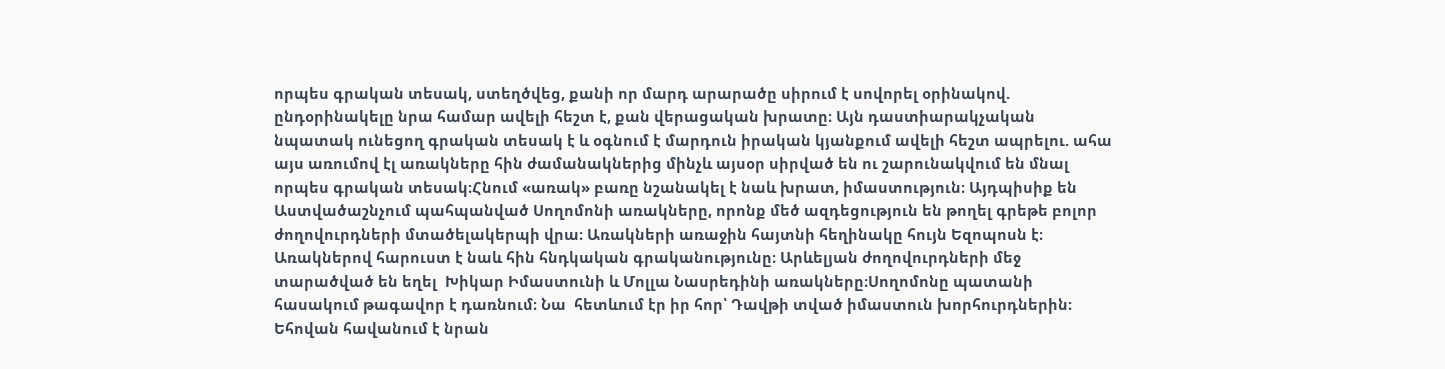որպես գրական տեսակ, ստեղծվեց, քանի որ մարդ արարածը սիրում է սովորել օրինակով. ընդօրինակելը նրա համար ավելի հեշտ է, քան վերացական խրատը։ Այն դաստիարակչական նպատակ ունեցող գրական տեսակ է և օգնում է մարդուն իրական կյանքում ավելի հեշտ ապրելու. ահա այս առումով էլ առակները հին ժամանակներից մինչև այսօր սիրված են ու շարունակվում են մնալ որպես գրական տեսակ։Հնում «առակ» բառը նշանակել է նաև խրատ, իմաստություն։ Այդպիսիք են Աստվածաշնչում պահպանված Սողոմոնի առակները, որոնք մեծ ազդեցություն են թողել գրեթե բոլոր ժողովուրդների մտածելակերպի վրա։ Առակների առաջին հայտնի հեղինակը հույն Եզոպոսն է։ Առակներով հարուստ է նաև հին հնդկական գրականությունը։ Արևելյան ժողովուրդների մեջ տարածված են եղել  Խիկար Իմաստունի և Մոլլա Նասրեդինի առակները։Սողոմոնը պատանի հասակում թագավոր է դառնում։ Նա  հետևում էր իր հոր՝ Դավթի տված իմաստուն խորհուրդներին։ Եհովան հավանում է նրան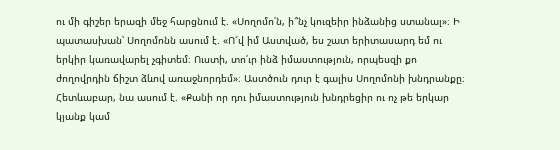ու մի գիշեր երազի մեջ հարցնում է. «Սողոմո՛ն, ի՞նչ կուզեիր ինձանից ստանալ»։ Ի պատասխան՝ Սողոմոնն ասում է. «Ո՜վ իմ Աստված, ես շատ երիտասարդ եմ ու երկիր կառավարել չգիտեմ։ Ուստի, տո՛ւր ինձ իմաստություն, որպեսզի քո ժողովրդին ճիշտ ձևով առաջնորդեմ»։ Աստծուն դուր է գալիս Սողոմոնի խնդրանքը։ Հետևաբար, նա ասում է. «Քանի որ դու իմաստություն խնդրեցիր ու ոչ թե երկար կյանք կամ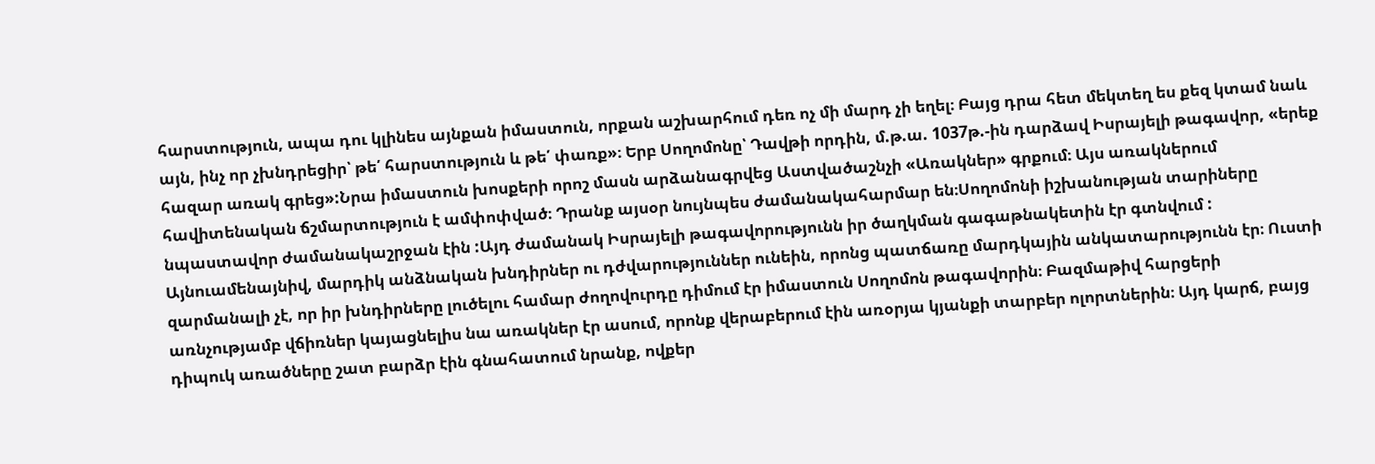հարստություն, ապա դու կլինես այնքան իմաստուն, որքան աշխարհում դեռ ոչ մի մարդ չի եղել։ Բայց դրա հետ մեկտեղ ես քեզ կտամ նաև այն, ինչ որ չխնդրեցիր՝ թե՛ հարստություն և թե՛ փառք»։ Երբ Սողոմոնը՝ Դավթի որդին, մ.թ.ա. 1037թ.-ին դարձավ Իսրայելի թագավոր, «երեք հազար առակ գրեց»:Նրա իմաստուն խոսքերի որոշ մասն արձանագրվեց Աստվածաշնչի «Առակներ» գրքում։ Այս առակներում հավիտենական ճշմարտություն է ամփոփված։ Դրանք այսօր նույնպես ժամանակահարմար են։Սողոմոնի իշխանության տարիները նպաստավոր ժամանակաշրջան էին :Այդ ժամանակ Իսրայելի թագավորությունն իր ծաղկման գագաթնակետին էր գտնվում : Այնուամենայնիվ, մարդիկ անձնական խնդիրներ ու դժվարություններ ունեին, որոնց պատճառը մարդկային անկատարությունն էր։ Ուստի զարմանալի չէ, որ իր խնդիրները լուծելու համար ժողովուրդը դիմում էր իմաստուն Սողոմոն թագավորին։ Բազմաթիվ հարցերի առնչությամբ վճիռներ կայացնելիս նա առակներ էր ասում, որոնք վերաբերում էին առօրյա կյանքի տարբեր ոլորտներին։ Այդ կարճ, բայց դիպուկ առածները շատ բարձր էին գնահատում նրանք, ովքեր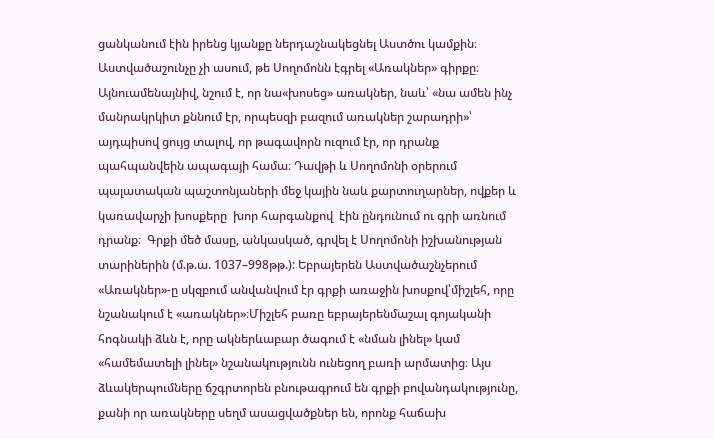ցանկանում էին իրենց կյանքը ներդաշնակեցնել Աստծու կամքին։  Աստվածաշունչը չի ասում, թե Սողոմոնն էգրել «Առակներ» գիրքը։ Այնուամենայնիվ, նշում է, որ նա«խոսեց» առակներ, նաև՝ «նա ամեն ինչ մանրակրկիտ քննում էր, որպեսզի բազում առակներ շարադրի»՝ այդպիսով ցույց տալով, որ թագավորն ուզում էր, որ դրանք պահպանվեին ապագայի համա։ Դավթի և Սողոմոնի օրերում պալատական պաշտոնյաների մեջ կային նաև քարտուղարներ, ովքեր և կառավարչի խոսքերը  խոր հարգանքով  էին ընդունում ու գրի առնում դրանք։  Գրքի մեծ մասը, անկասկած, գրվել է Սողոմոնի իշխանության տարիներին (մ.թ.ա. 1037–998թթ.): Եբրայերեն Աստվածաշնչերում «Առակներ»-ը սկզբում անվանվում էր գրքի առաջին խոսքով՝միշլեհ, որը նշանակում է «առակներ»։Միշլեհ բառը եբրայերենմաշալ գոյականի հոգնակի ձևն է, որը ակներևաբար ծագում է «նման լինել» կամ «համեմատելի լինել» նշանակությունն ունեցող բառի արմատից։ Այս ձևակերպումները ճշգրտորեն բնութագրում են գրքի բովանդակությունը, քանի որ առակները սեղմ ասացվածքներ են, որոնք հաճախ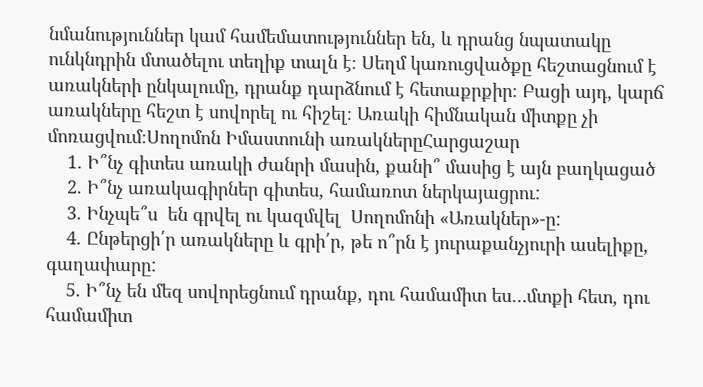նմանություններ կամ համեմատություններ են, և դրանց նպատակը ունկնդրին մտածելու տեղիք տալն է։ Սեղմ կառուցվածքը հեշտացնում է առակների ընկալումը, դրանք դարձնում է հետաքրքիր։ Բացի այդ, կարճ առակները հեշտ է սովորել ու հիշել։ Առակի հիմնական միտքը չի մոռացվում։Սողոմոն Իմաստունի առակներըՀարցաշար
    1. Ի՞նչ գիտես առակի ժանրի մասին, քանի՞ մասից է այն բաղկացած
    2. Ի՞նչ առակագիրներ գիտես, համառոտ ներկայացրու:
    3. Ինչպե՞ս  են գրվել ու կազմվել  Սողոմոնի «Առակներ»-ը:
    4. Ընթերցի՛ր առակները և գրի՛ր, թե ո՞րն է յուրաքանչյուրի ասելիքը, գաղափարը:
    5. Ի՞նչ են մեզ սովորեցնում դրանք, դու համամիտ ես…մտքի հետ, դու համամիտ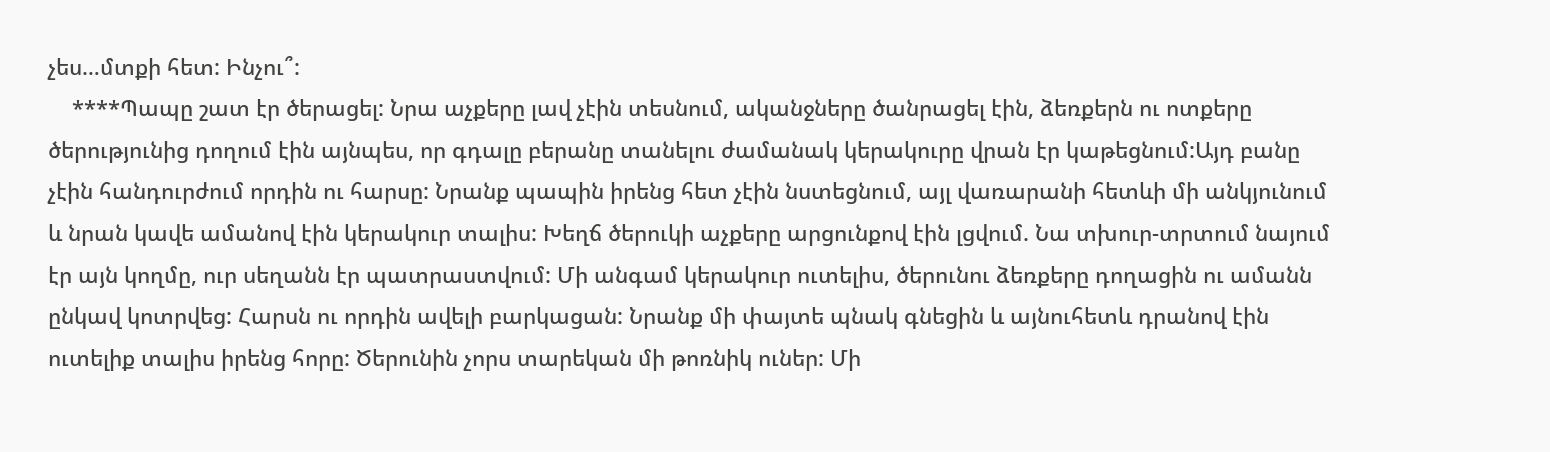չես…մտքի հետ: Ինչու՞:
    ****Պապը շատ էր ծերացել: Նրա աչքերը լավ չէին տեսնում, ականջները ծանրացել էին, ձեռքերն ու ոտքերը ծերությունից դողում էին այնպես, որ գդալը բերանը տանելու ժամանակ կերակուրը վրան էր կաթեցնում:Այդ բանը չէին հանդուրժում որդին ու հարսը: Նրանք պապին իրենց հետ չէին նստեցնում, այլ վառարանի հետևի մի անկյունում և նրան կավե ամանով էին կերակուր տալիս: Խեղճ ծերուկի աչքերը արցունքով էին լցվում. Նա տխուր-տրտում նայում էր այն կողմը, ուր սեղանն էր պատրաստվում: Մի անգամ կերակուր ուտելիս, ծերունու ձեռքերը դողացին ու ամանն ընկավ կոտրվեց: Հարսն ու որդին ավելի բարկացան: Նրանք մի փայտե պնակ գնեցին և այնուհետև դրանով էին ուտելիք տալիս իրենց հորը: Ծերունին չորս տարեկան մի թոռնիկ ուներ: Մի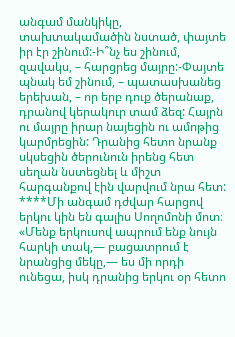անգամ մանկիկը, տախտակամածին նստած, փայտե իր էր շինում:-Ի՞նչ ես շինում, զավակս, – հարցրեց մայրը:-Փայտե պնակ եմ շինում, – պատասխանեց երեխան, – որ երբ դուք ծերանաք, դրանով կերակուր տամ ձեզ: Հայրն ու մայրը իրար նայեցին ու ամոթից կարմրեցին: Դրանից հետո նրանք սկսեցին ծերունուն իրենց հետ սեղան նստեցնել և միշտ հարգանքով էին վարվում նրա հետ:                                                                                     ****Մի անգամ դժվար հարցով երկու կին են գալիս Սողոմոնի մոտ։ «Մենք երկուսով ապրում ենք նույն հարկի տակ,— բացատրում է նրանցից մեկը,— ես մի որդի ունեցա, իսկ դրանից երկու օր հետո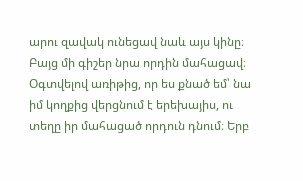արու զավակ ունեցավ նաև այս կինը։ Բայց մի գիշեր նրա որդին մահացավ։ Օգտվելով առիթից, որ ես քնած եմ՝ նա իմ կողքից վերցնում է երեխայիս, ու տեղը իր մահացած որդուն դնում։ Երբ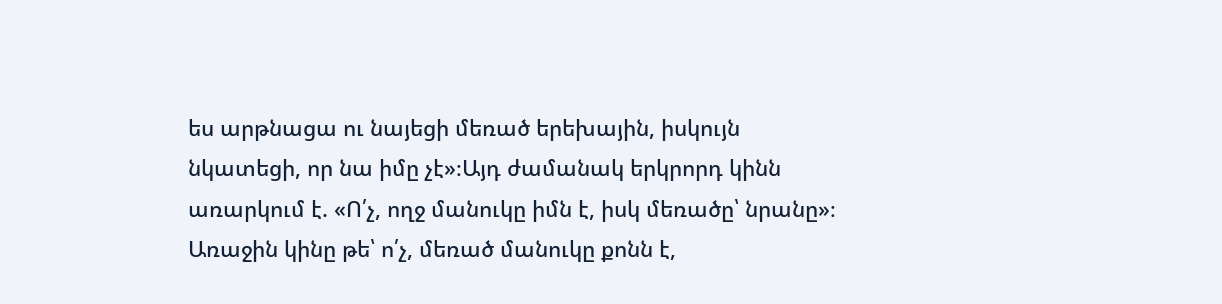ես արթնացա ու նայեցի մեռած երեխային, իսկույն նկատեցի, որ նա իմը չէ»։Այդ ժամանակ երկրորդ կինն առարկում է. «Ո՛չ, ողջ մանուկը իմն է, իսկ մեռածը՝ նրանը»։ Առաջին կինը թե՝ ո՛չ, մեռած մանուկը քոնն է,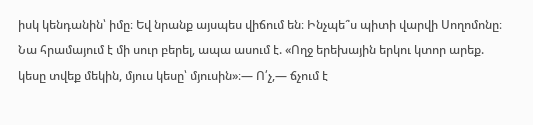իսկ կենդանին՝ իմը։ Եվ նրանք այսպես վիճում են։ Ինչպե՞ս պիտի վարվի Սողոմոնը։ Նա հրամայում է մի սուր բերել, ապա ասում է. «Ողջ երեխային երկու կտոր արեք. կեսը տվեք մեկին, մյուս կեսը՝ մյուսին»։— Ո՛չ,— ճչում է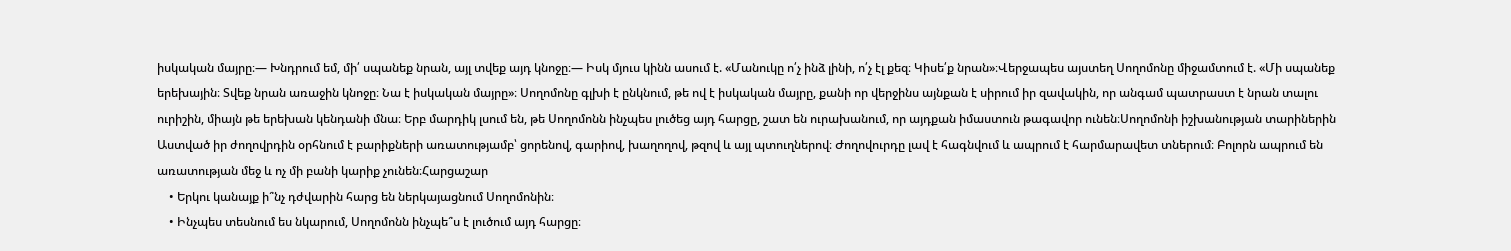իսկական մայրը։— Խնդրում եմ, մի՛ սպանեք նրան, այլ տվեք այդ կնոջը։— Իսկ մյուս կինն ասում է. «Մանուկը ո՛չ ինձ լինի, ո՛չ էլ քեզ։ Կիսե՛ք նրան»։Վերջապես այստեղ Սողոմոնը միջամտում է. «Մի սպանեք երեխային։ Տվեք նրան առաջին կնոջը։ Նա է իսկական մայրը»։ Սողոմոնը գլխի է ընկնում, թե ով է իսկական մայրը, քանի որ վերջինս այնքան է սիրում իր զավակին, որ անգամ պատրաստ է նրան տալու ուրիշին, միայն թե երեխան կենդանի մնա։ Երբ մարդիկ լսում են, թե Սողոմոնն ինչպես լուծեց այդ հարցը, շատ են ուրախանում, որ այդքան իմաստուն թագավոր ունեն։Սողոմոնի իշխանության տարիներին Աստված իր ժողովրդին օրհնում է բարիքների առատությամբ՝ ցորենով, գարիով, խաղողով, թզով և այլ պտուղներով։ Ժողովուրդը լավ է հագնվում և ապրում է հարմարավետ տներում։ Բոլորն ապրում են առատության մեջ և ոչ մի բանի կարիք չունեն։Հարցաշար
    • Երկու կանայք ի՞նչ դժվարին հարց են ներկայացնում Սողոմոնին։
    • Ինչպես տեսնում ես նկարում, Սողոմոնն ինչպե՞ս է լուծում այդ հարցը։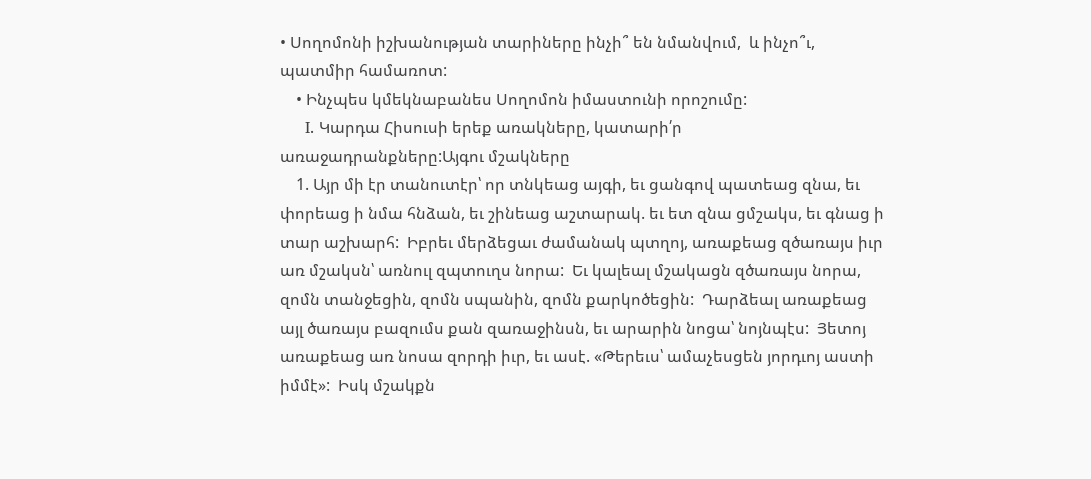• Սողոմոնի իշխանության տարիները ինչի՞ են նմանվում,  և ինչո՞ւ, պատմիր համառոտ:
    • Ինչպես կմեկնաբանես Սողոմոն իմաստունի որոշումը:
     I. Կարդա Հիսուսի երեք առակները, կատարի՛ր առաջադրանքները:Այգու մշակները
    1. Այր մի էր տանուտէր՝ որ տնկեաց այգի, եւ ցանգով պատեաց զնա, եւ փորեաց ի նմա հնձան, եւ շինեաց աշտարակ. եւ ետ զնա ցմշակս, եւ գնաց ի տար աշխարհ:  Իբրեւ մերձեցաւ ժամանակ պտղոյ, առաքեաց զծառայս իւր առ մշակսն՝ առնուլ զպտուղս նորա:  Եւ կալեալ մշակացն զծառայս նորա, զոմն տանջեցին, զոմն սպանին, զոմն քարկոծեցին:  Դարձեալ առաքեաց այլ ծառայս բազումս քան զառաջինսն, եւ արարին նոցա՝ նոյնպէս:  Յետոյ առաքեաց առ նոսա զորդի իւր, եւ ասէ. «Թերեւս՝ ամաչեսցեն յորդւոյ աստի իմմէ»:  Իսկ մշակքն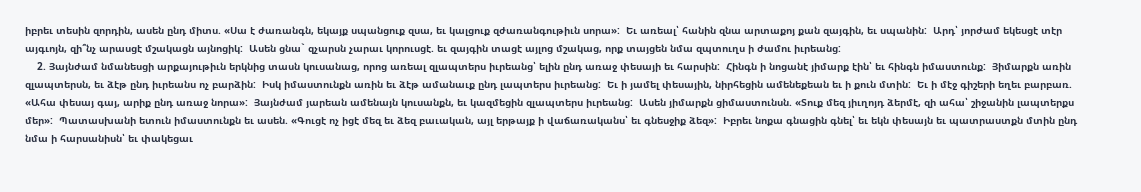իբրեւ տեսին զորդին, ասեն ընդ միտս. «Սա է ժառանգն, եկայք սպանցուք զսա, եւ կալցուք զժառանգութիւն սորա»:  Եւ առեալ՝ հանին զնա արտաքոյ քան զայգին, եւ սպանին:  Արդ՝ յորժամ եկեսցէ տէր այգւոյն, զի՞նչ արասցէ մշակացն այնոցիկ:  Ասեն ցնա` զչարսն չարաւ կորուսցէ. եւ զայգին տացէ այլոց մշակաց, որք տայցեն նմա զպտուղս ի ժամու իւրեանց:
    2. Յայնժամ նմանեսցի արքայութիւն երկնից տասն կուսանաց, որոց առեալ զլապտերս իւրեանց՝ ելին ընդ առաջ փեսայի եւ հարսին:  Հինգն ի նոցանէ յիմարք էին՝ եւ հինգն իմաստունք:  Յիմարքն առին զլապտերսն, եւ ձէթ ընդ իւրեանս ոչ բարձին:  Իսկ իմաստունքն առին եւ ձէթ ամանաւք ընդ լապտերս իւրեանց:  Եւ ի յամել փեսային, նիրհեցին ամենեքեան եւ ի քուն մտին:  Եւ ի մէջ գիշերի եղեւ բարբառ. «Ահա փեսայ գայ, արիք ընդ առաջ նորա»:  Յայնժամ յարեան ամենայն կուսանքն, եւ կազմեցին զլապտերս իւրեանց:  Ասեն յիմարքն ցիմաստունսն. «Տուք մեզ յիւղոյդ ձերմէ, զի ահա՝ շիջանին լապտերքս մեր»:  Պատասխանի ետուն իմաստունքն եւ ասեն. «Գուցէ ոչ իցէ մեզ եւ ձեզ բաւական, այլ երթայք ի վաճառականս՝ եւ գնեսջիք ձեզ»:  Իբրեւ նոքա գնացին գնել՝ եւ եկն փեսայն եւ պատրաստքն մտին ընդ նմա ի հարսանիսն՝ եւ փակեցաւ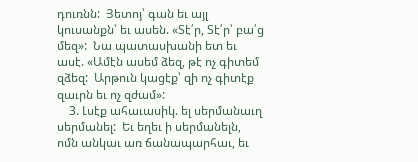դուռնն:  Յետոյ՝ գան եւ այլ կուսանքն՝ եւ ասեն. «Տէ՛ր, Տէ՛ր՝ բա՛ց մեզ»:  Նա պատասխանի ետ եւ ասէ. «Ամէն ասեմ ձեզ, թէ ոչ գիտեմ զձեզ:  Արթուն կացէք՝ զի ոչ գիտէք զաւրն եւ ոչ զժամ»:
    3. Լսէք ահաւասիկ. ել սերմանաւղ սերմանել:  Եւ եղեւ ի սերմանելն, ոմն անկաւ առ ճանապարհաւ, եւ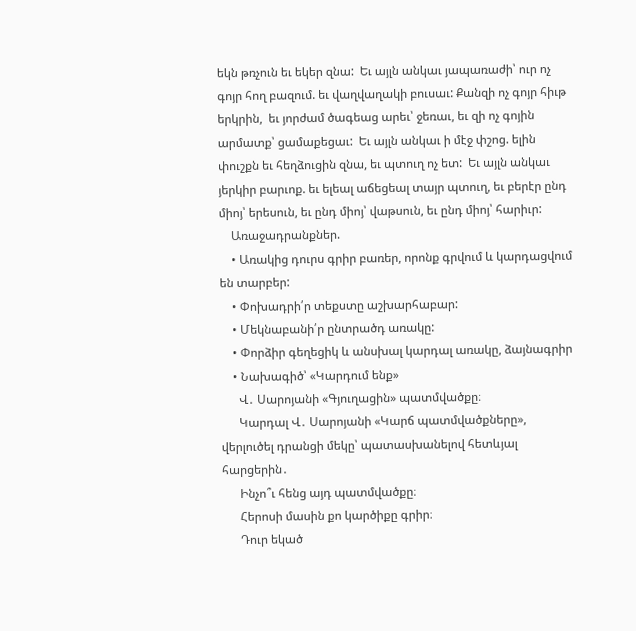եկն թռչուն եւ եկեր զնա:  Եւ այլն անկաւ յապառաժի՝ ուր ոչ գոյր հող բազում. եւ վաղվաղակի բուսաւ: Քանզի ոչ գոյր հիւթ երկրին,  եւ յորժամ ծագեաց արեւ՝ ջեռաւ, եւ զի ոչ գոյին արմատք՝ ցամաքեցաւ:  Եւ այլն անկաւ ի մէջ փշոց. ելին փուշքն եւ հեղձուցին զնա, եւ պտուղ ոչ ետ:  Եւ այլն անկաւ յերկիր բարւոք. եւ ելեալ աճեցեալ տայր պտուղ, եւ բերէր ընդ միոյ՝ երեսուն, եւ ընդ միոյ՝ վաթսուն, եւ ընդ միոյ՝ հարիւր:
    Առաջադրանքներ.
    • Առակից դուրս գրիր բառեր, որոնք գրվում և կարդացվում են տարբեր:
    • Փոխադրի՛ր տեքստը աշխարհաբար:
    • Մեկնաբանի՛ր ընտրածդ առակը:
    • Փորձիր գեղեցիկ և անսխալ կարդալ առակը, ձայնագրիր
    • Նախագիծ՝ «Կարդում ենք»
      Վ․ Սարոյանի «Գյուղացին» պատմվածքը։
      Կարդալ Վ․ Սարոյանի «Կարճ պատմվածքները», վերլուծել դրանցի մեկը՝ պատասխանելով հետևյալ հարցերին․
      Ինչո՞ւ հենց այդ պատմվածքը։
      Հերոսի մասին քո կարծիքը գրիր։
      Դուր եկած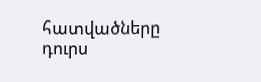հատվածները դուրս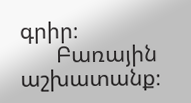գրիր։
      Բառային աշխատանք։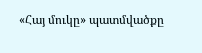«Հայ մուկը» պատմվածքը